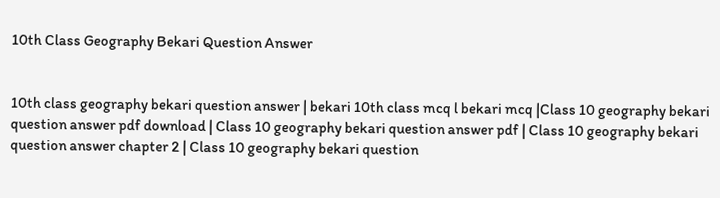10th Class Geography Bekari Question Answer


10th class geography bekari question answer | bekari 10th class mcq l bekari mcq |Class 10 geography bekari question answer pdf download | Class 10 geography bekari question answer pdf | Class 10 geography bekari question answer chapter 2 | Class 10 geography bekari question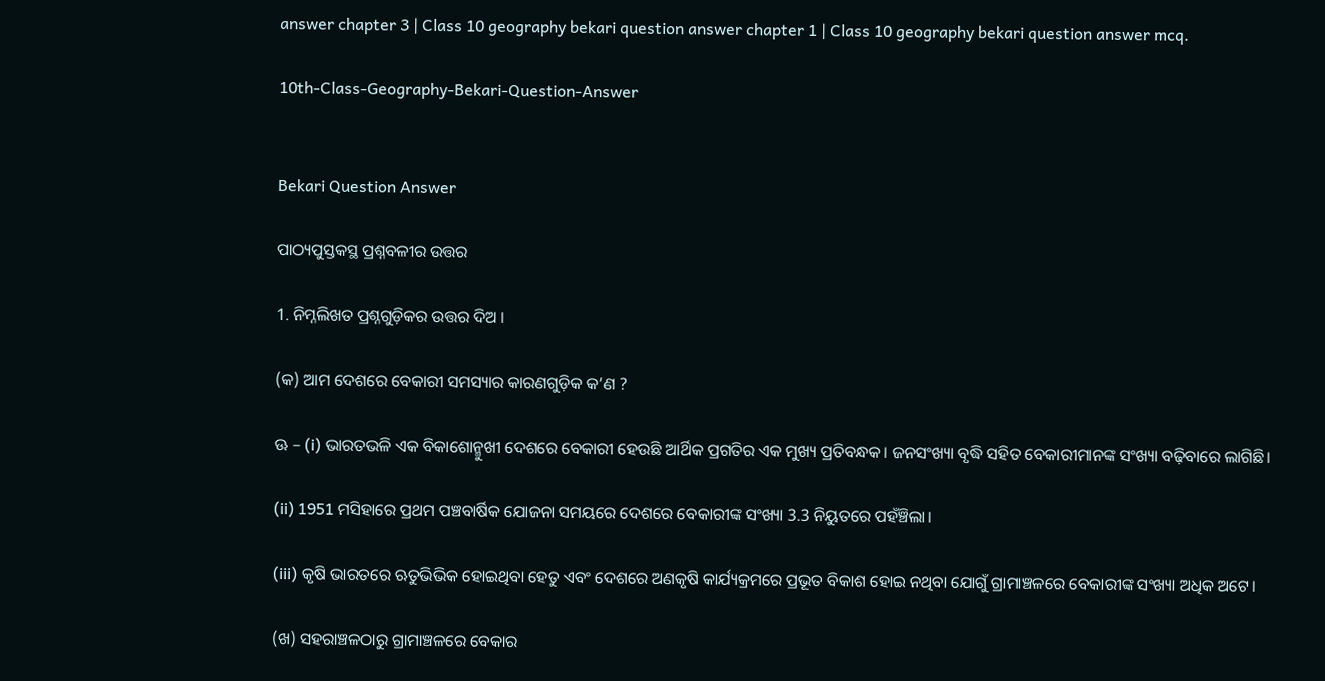answer chapter 3 | Class 10 geography bekari question answer chapter 1 | Class 10 geography bekari question answer mcq.

10th-Class-Geography-Bekari-Question-Answer


Bekari Question Answer

ପାଠ୍ୟପୁସ୍ତକସ୍ଥ ପ୍ରଶ୍ନବଳୀର ଉତ୍ତର

1. ନିମ୍ନଲିଖତ ପ୍ରଶ୍ନଗୁଡ଼ିକର ଉତ୍ତର ଦିଅ ।

(କ) ଆମ ଦେଶରେ ବେକାରୀ ସମସ୍ୟାର କାରଣଗୁଡ଼ିକ କ’ଣ ?

ଊ – (i) ଭାରତଭଳି ଏକ ବିକାଶୋନ୍ମୁଖୀ ଦେଶରେ ବେକାରୀ ହେଉଛି ଆର୍ଥିକ ପ୍ରଗତିର ଏକ ମୁଖ୍ୟ ପ୍ରତିବନ୍ଧକ। ଜନସଂଖ୍ୟା ବୃଦ୍ଧି ସହିତ ବେକାରୀମାନଙ୍କ ସଂଖ୍ୟା ବଢ଼ିବାରେ ଲାଗିଛି।

(ii) 1951 ମସିହାରେ ପ୍ରଥମ ପଞ୍ଚବାର୍ଷିକ ଯୋଜନା ସମୟରେ ଦେଶରେ ବେକାରୀଙ୍କ ସଂଖ୍ୟା 3.3 ନିୟୁତରେ ପହଁଞ୍ଚିଲା।

(iii) କୃଷି ଭାରତରେ ଋତୁଭିଭିକ ହୋଇଥିବା ହେତୁ ଏବଂ ଦେଶରେ ଅଣକୃଷି କାର୍ଯ୍ୟକ୍ରମରେ ପ୍ରଭୂତ ବିକାଶ ହୋଇ ନଥିବା ଯୋଗୁଁ ଗ୍ରାମାଞ୍ଚଳରେ ବେକାରୀଙ୍କ ସଂଖ୍ୟା ଅଧିକ ଅଟେ।

(ଖ) ସହରାଞ୍ଚଳଠାରୁ ଗ୍ରାମାଞ୍ଚଳରେ ବେକାର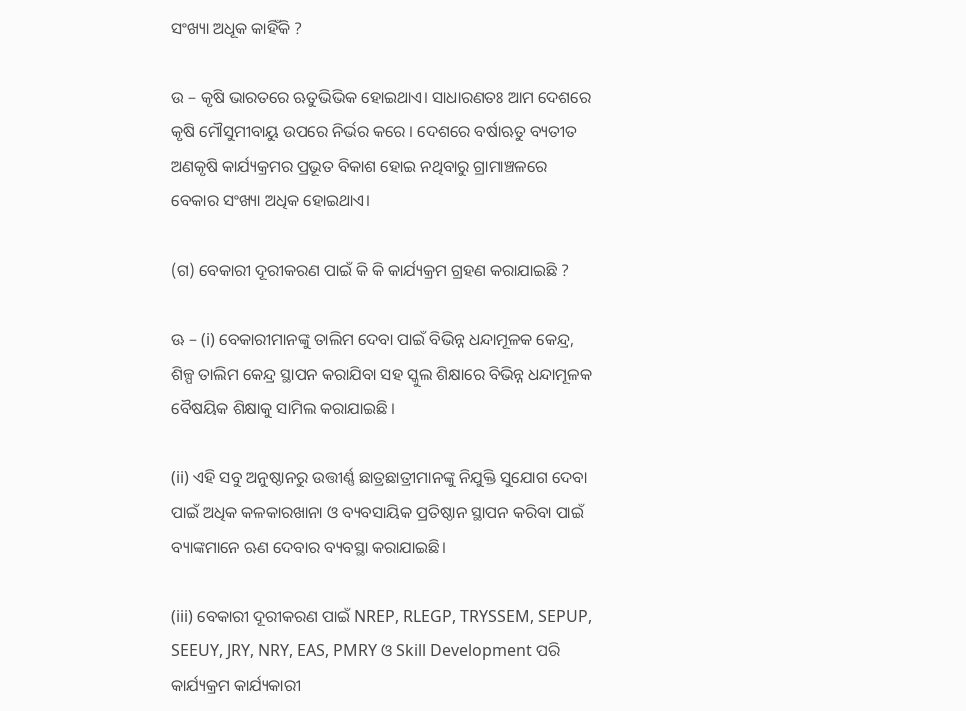ସଂଖ୍ୟା ଅଧୂକ କାହିଁକି ?

ଉ – କୃଷି ଭାରତରେ ଋତୁଭିଭିକ ହୋଇଥାଏ। ସାଧାରଣତଃ ଆମ ଦେଶରେ କୃଷି ମୌସୁମୀବାୟୁ ଉପରେ ନିର୍ଭର କରେ । ଦେଶରେ ବର୍ଷାଋତୁ ବ୍ୟତୀତ ଅଣକୃଷି କାର୍ଯ୍ୟକ୍ରମର ପ୍ରଭୂତ ବିକାଶ ହୋଇ ନଥିବାରୁ ଗ୍ରାମାଞ୍ଚଳରେ ବେକାର ସଂଖ୍ୟା ଅଧିକ ହୋଇଥାଏ।

(ଗ) ବେକାରୀ ଦୂରୀକରଣ ପାଇଁ କି କି କାର୍ଯ୍ୟକ୍ରମ ଗ୍ରହଣ କରାଯାଇଛି ?

ଊ – (i) ବେକାରୀମାନଙ୍କୁ ତାଲିମ ଦେବା ପାଇଁ ବିଭିନ୍ନ ଧନ୍ଦାମୂଳକ କେନ୍ଦ୍ର, ଶିଳ୍ପ ତାଲିମ କେନ୍ଦ୍ର ସ୍ଥାପନ କରାଯିବା ସହ ସ୍କୁଲ ଶିକ୍ଷାରେ ବିଭିନ୍ନ ଧନ୍ଦାମୂଳକ ବୈଷୟିକ ଶିକ୍ଷାକୁ ସାମିଲ କରାଯାଇଛି ।

(ii) ଏହି ସବୁ ଅନୁଷ୍ଠାନରୁ ଉତ୍ତୀର୍ଣ୍ଣ ଛାତ୍ରଛାତ୍ରୀମାନଙ୍କୁ ନିଯୁକ୍ତି ସୁଯୋଗ ଦେବା ପାଇଁ ଅଧିକ କଳକାରଖାନା ଓ ବ୍ୟବସାୟିକ ପ୍ରତିଷ୍ଠାନ ସ୍ଥାପନ କରିବା ପାଇଁ ବ୍ୟାଙ୍କମାନେ ଋଣ ଦେବାର ବ୍ୟବସ୍ଥା କରାଯାଇଛି।

(iii) ବେକାରୀ ଦୂରୀକରଣ ପାଇଁ NREP, RLEGP, TRYSSEM, SEPUP, SEEUY, JRY, NRY, EAS, PMRY ଓ Skill Development ପରି କାର୍ଯ୍ୟକ୍ରମ କାର୍ଯ୍ୟକାରୀ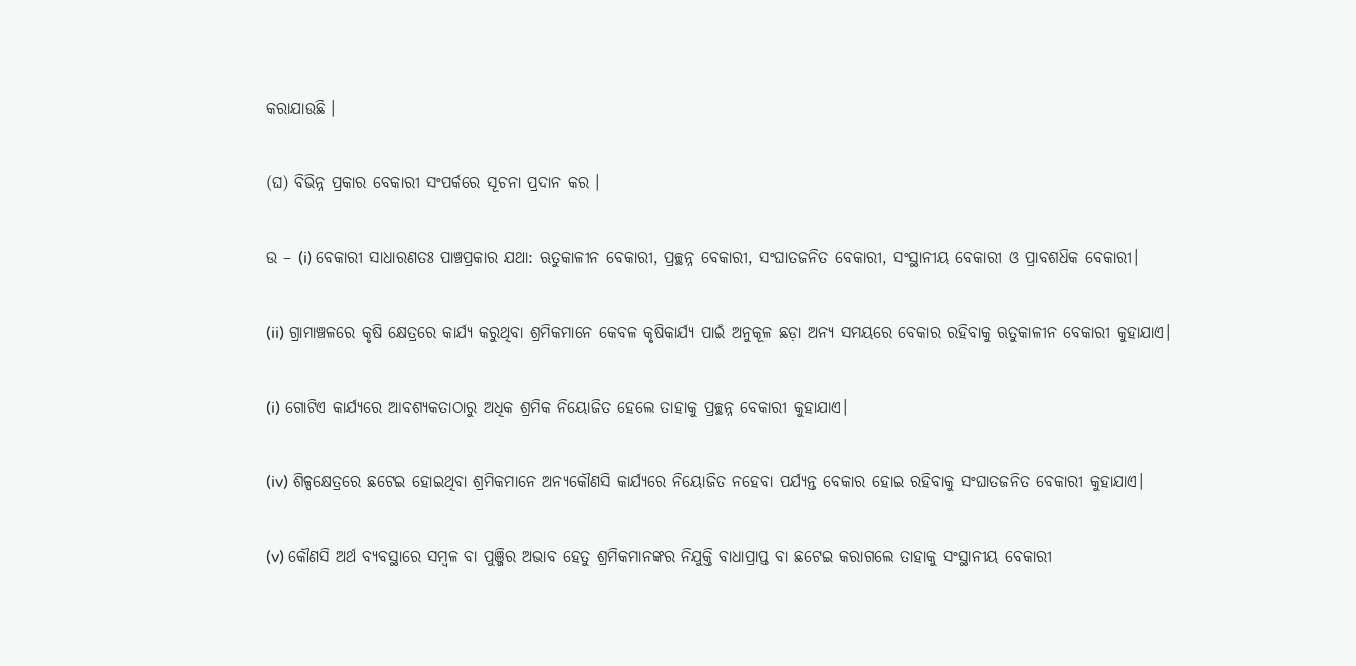କରାଯାଉଛି ।

(ଘ) ବିଭିନ୍ନ ପ୍ରକାର ବେକାରୀ ସଂପର୍କରେ ସୂଚନା ପ୍ରଦାନ କର ।

ଉ – (i) ବେକାରୀ ସାଧାରଣତଃ ପାଞ୍ଚପ୍ରକାର ଯଥା: ଋତୁକାଳୀନ ବେକାରୀ, ପ୍ରଚ୍ଛନ୍ନ ବେକାରୀ, ସଂଘାତଜନିତ ବେକାରୀ, ସଂସ୍ଥାନୀୟ ବେକାରୀ ଓ ପ୍ରାବଶଧ‌ିକ ବେକାରୀ।

(ii) ଗ୍ରାମାଞ୍ଚଳରେ କୃଷି କ୍ଷେତ୍ରରେ କାର୍ଯ୍ୟ କରୁଥିବା ଶ୍ରମିକମାନେ କେବଳ କୃଷିକାର୍ଯ୍ୟ ପାଇଁ ଅନୁକୂଳ ଛଡ଼ା ଅନ୍ୟ ସମୟରେ ବେକାର ରହିବାକୁ ଋତୁକାଳୀନ ବେକାରୀ କୁହାଯାଏ।

(i) ଗୋଟିଏ କାର୍ଯ୍ୟରେ ଆବଶ୍ୟକତାଠାରୁ ଅଧିକ ଶ୍ରମିକ ନିୟୋଜିତ ହେଲେ ତାହାକୁ ପ୍ରଚ୍ଛନ୍ନ ବେକାରୀ କୁହାଯାଏ।

(iv) ଶିଳ୍ପକ୍ଷେତ୍ରରେ ଛଟେଇ ହୋଇଥିବା ଶ୍ରମିକମାନେ ଅନ୍ୟକୌଣସି କାର୍ଯ୍ୟରେ ନିୟୋଜିତ ନହେବା ପର୍ଯ୍ୟନ୍ତ ବେକାର ହୋଇ ରହିବାକୁ ସଂଘାତଜନିତ ବେକାରୀ କୁହାଯାଏ।

(v) କୌଣସି ଅର୍ଥ ବ୍ୟବସ୍ଥାରେ ସମ୍ବଳ ବା ପୁଞ୍ଜିର ଅଭାବ ହେତୁ ଶ୍ରମିକମାନଙ୍କର ନିଯୁକ୍ତି ବାଧାପ୍ରାପ୍ତ ବା ଛଟେଇ କରାଗଲେ ତାହାକୁ ସଂସ୍ଥାନୀୟ ବେକାରୀ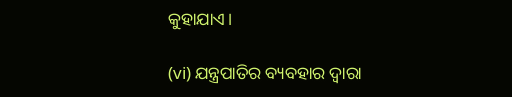କୁହାଯାଏ।

(vi) ଯନ୍ତ୍ରପାତିର ବ୍ୟବହାର ଦ୍ଵାରା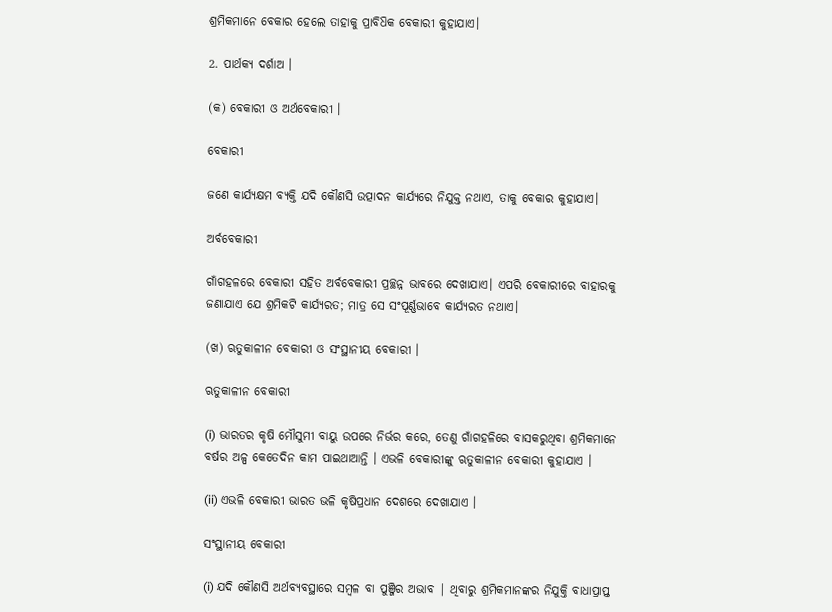ଶ୍ରମିକମାନେ ବେକାର ହେଲେ ତାହାକୁ ପ୍ରାବିଧ‌ିକ ବେକାରୀ କୁହାଯାଏ।

2. ପାର୍ଥକ୍ୟ ଦର୍ଶାଅ ।

(କ) ବେକାରୀ ଓ ଅର୍ଥବେକାରୀ ।

ବେକାରୀ

ଜଣେ କାର୍ଯ୍ୟକ୍ଷମ ବ୍ୟକ୍ତି ଯଦି କୌଣସି ଉତ୍ପାଦନ କାର୍ଯ୍ୟରେ ନିଯୁକ୍ତ ନଥାଏ, ତାକୁ ବେକାର କୁହାଯାଏ।

ଅର୍ବବେକାରୀ

ଗାଁଗହଳରେ ବେକାରୀ ସହିତ ଅର୍ବବେକାରୀ ପ୍ରଚ୍ଛନ୍ନ ଭାବରେ ଦେଖାଯାଏ। ଏପରି ବେକାରୀରେ ବାହାରକୁ ଜଣାଯାଏ ଯେ ଶ୍ରମିକଟି କାର୍ଯ୍ୟରତ; ମାତ୍ର ସେ ସଂପୂର୍ଣ୍ଣଭାବେ କାର୍ଯ୍ୟରତ ନଥାଏ।

(ଖ) ଋତୁକାଳୀନ ବେକାରୀ ଓ ସଂସ୍ଥାନୀୟ ବେକାରୀ ।

ଋତୁକାଳୀନ ବେକାରୀ

(i) ଭାରତର କୃଷି ମୌସୁମୀ ବାୟୁ ଉପରେ ନିର୍ଭର କରେ, ତେଣୁ ଗାଁଗହଳିରେ ବାସକରୁଥିବା ଶ୍ରମିକମାନେ ବର୍ଷର ଅଳ୍ପ କେତେଦିନ କାମ ପାଇଥାଆନ୍ତି । ଏଭଳି ବେକାରୀଙ୍କୁ ଋତୁକାଳୀନ ବେକାରୀ କୁହାଯାଏ ।

(ii) ଏଭଳି ବେକାରୀ ଭାରତ ଭଳି କୃଷିପ୍ରଧାନ ଦେଶରେ ଦେଖାଯାଏ ।

ସଂସ୍ଥାନୀୟ ବେକାରୀ

(i) ଯଦି କୌଣସି ଅର୍ଥବ୍ୟବସ୍ଥାରେ ସମ୍ବଳ ବା ପୁଞ୍ଜିର ଅଭାବ | ଥିବାରୁ ଶ୍ରମିକମାନଙ୍କର ନିଯୁକ୍ତି ବାଧାପ୍ରାପ୍ତ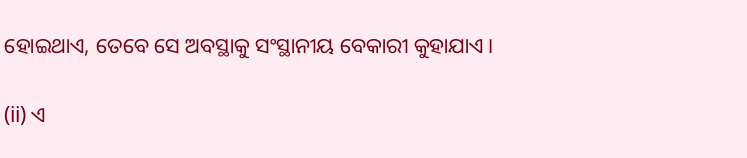ହୋଇଥାଏ, ତେବେ ସେ ଅବସ୍ଥାକୁ ସଂସ୍ଥାନୀୟ ବେକାରୀ କୁହାଯାଏ।

(ii) ଏ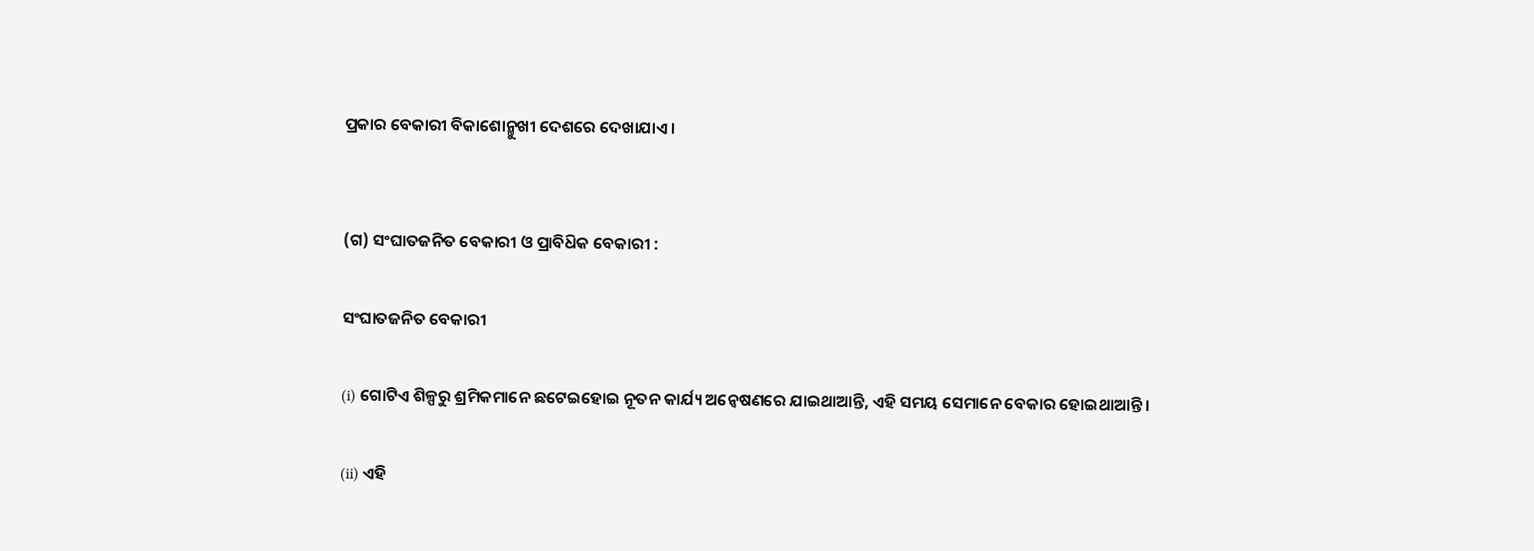ପ୍ରକାର ବେକାରୀ ବିକାଶୋନ୍ମୁଖୀ ଦେଶରେ ଦେଖାଯାଏ ।


(ଗ) ସଂଘାତଜନିତ ବେକାରୀ ଓ ପ୍ରାବିଧ‌ିକ ବେକାରୀ :

ସଂଘାତଜନିତ ବେକାରୀ

(i) ଗୋଟିଏ ଶିଳ୍ପରୁ ଶ୍ରମିକମାନେ ଛଟେଇହୋଇ ନୂତନ କାର୍ଯ୍ୟ ଅନ୍ଵେଷଣରେ ଯାଇଥାଆନ୍ତି, ଏହି ସମୟ ସେମାନେ ବେକାର ହୋଇଥାଆନ୍ତି ।

(ii) ଏହି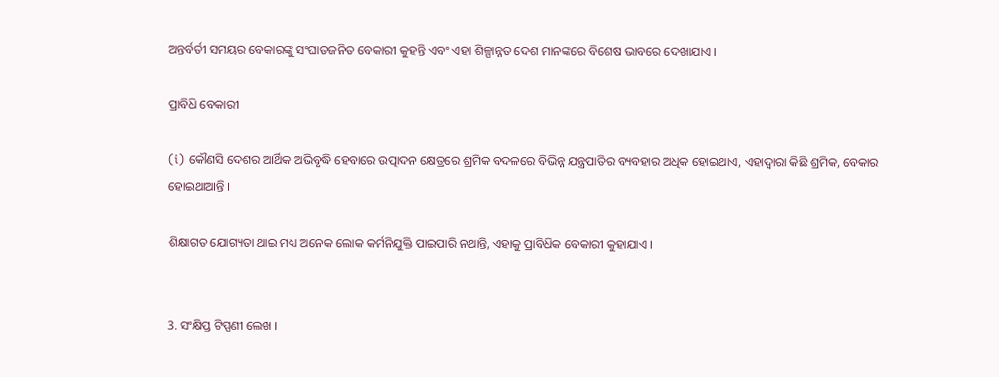ଅନ୍ତର୍ବର୍ତୀ ସମୟର ବେକାରଙ୍କୁ ସଂଘାତଜନିତ ବେକାରୀ କୁହନ୍ତି ଏବଂ ଏହା ଶିଳ୍ପାନ୍ନତ ଦେଶ ମାନଙ୍କରେ ବିଶେଷ ଭାବରେ ଦେଖାଯାଏ ।

ପ୍ରାବିଧ‌ି ବେକାରୀ

(i) କୌଣସି ଦେଶର ଆର୍ଥିକ ଅଭିବୃଦ୍ଧି ହେବାରେ ଉତ୍ପାଦନ କ୍ଷେତ୍ରରେ ଶ୍ରମିକ ବଦଳରେ ବିଭିନ୍ନ ଯନ୍ତ୍ରପାତିର ବ୍ୟବହାର ଅଧିକ ହୋଇଥାଏ, ଏହାଦ୍ଵାରା କିଛି ଶ୍ରମିକ, ବେକାର ହୋଇଥାଆନ୍ତି ।

ଶିକ୍ଷାଗତ ଯୋଗ୍ୟତା ଥାଇ ମଧ୍ୟ ଅନେକ ଲୋକ କର୍ମନିଯୁକ୍ତି ପାଇପାରି ନଥାନ୍ତି, ଏହାକୁ ପ୍ରାବିଧ‌ିକ ବେକାରୀ କୁହାଯାଏ ।


3. ସଂକ୍ଷିପ୍ତ ଟିପ୍ପଣୀ ଲେଖ ।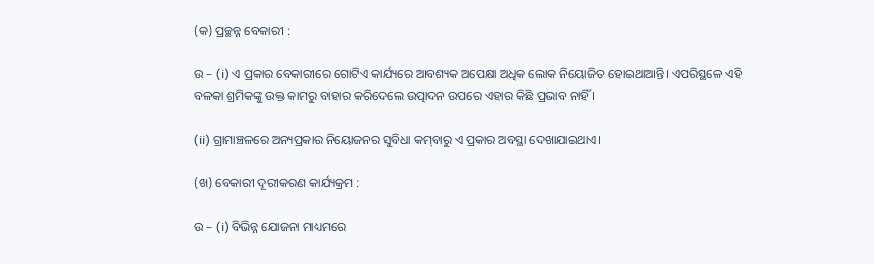(କ) ପ୍ରଚ୍ଛନ୍ନ ବେକାରୀ :

ଉ – (i) ଏ ପ୍ରକାର ବେକାରୀରେ ଗୋଟିଏ କାର୍ଯ୍ୟରେ ଆବଶ୍ୟକ ଅପେକ୍ଷା ଅଧିକ ଲୋକ ନିୟୋଜିତ ହୋଇଥାଆନ୍ତି। ଏପରିସ୍ଥଳେ ଏହି ବଳକା ଶ୍ରମିକଙ୍କୁ ଉକ୍ତ କାମରୁ ବାହାର କରିଦେଲେ ଉତ୍ପାଦନ ଉପରେ ଏହାର କିଛି ପ୍ରଭାବ ନାହିଁ ।

(ii) ଗ୍ରାମାଞ୍ଚଳରେ ଅନ୍ୟପ୍ରକାର ନିୟୋଜନର ସୁବିଧା କମ୍‌ବାରୁ ଏ ପ୍ରକାର ଅବସ୍ଥା ଦେଖାଯାଇଥାଏ।

(ଖ) ବେକାରୀ ଦୂରୀକରଣ କାର୍ଯ୍ୟକ୍ରମ :

ଉ – (i) ବିଭିନ୍ନ ଯୋଜନା ମାଧ୍ୟମରେ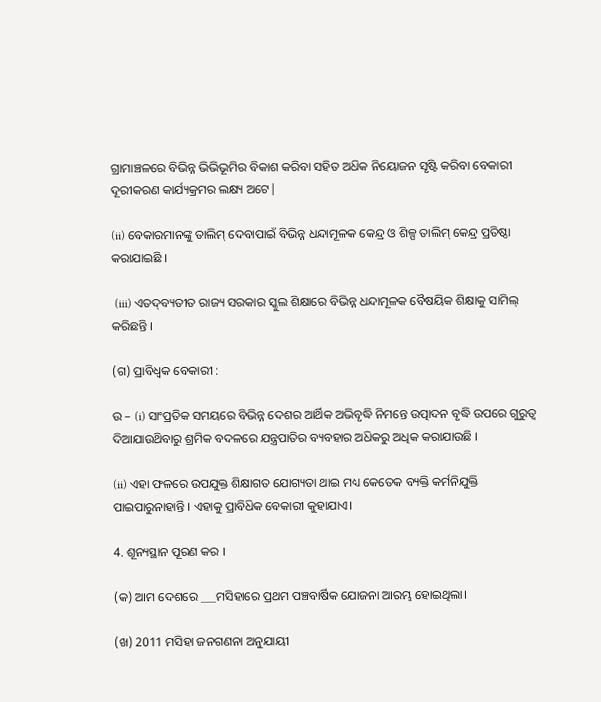ଗ୍ରାମାଞ୍ଚଳରେ ବିଭିନ୍ନ ଭିଭିଭୂମିର ବିକାଶ କରିବା ସହିତ ଅଧ‌ିକ ନିୟୋଜନ ସୃଷ୍ଟି କରିବା ବେକାରୀ ଦୂରୀକରଣ କାର୍ଯ୍ୟକ୍ରମର ଲକ୍ଷ୍ୟ ଅଟେ|

(ii) ବେକାରମାନଙ୍କୁ ତାଲିମ୍ ଦେବାପାଇଁ ବିଭିନ୍ନ ଧନ୍ଦାମୂଳକ କେନ୍ଦ୍ର ଓ ଶିଳ୍ପ ତାଲିମ୍ କେନ୍ଦ୍ର ପ୍ରତିଷ୍ଠା କରାଯାଇଛି ।

 (iii) ଏତଦ୍‌ବ୍ୟତୀତ ରାଜ୍ୟ ସରକାର ସ୍କୁଲ ଶିକ୍ଷାରେ ବିଭିନ୍ନ ଧନ୍ଦାମୂଳକ ବୈଷୟିକ ଶିକ୍ଷାକୁ ସାମିଲ୍ କରିଛନ୍ତି ।

(ଗ) ପ୍ରାବିଧ୍ବକ ବେକାରୀ :

ଉ – (i) ସାଂପ୍ରତିକ ସମୟରେ ବିଭିନ୍ନ ଦେଶର ଆର୍ଥିକ ଅଭିବୃଦ୍ଧି ନିମନ୍ତେ ଉତ୍ପାଦନ ବୃଦ୍ଧି ଉପରେ ଗୁରୁତ୍ବ ଦିଆଯାଉଥ‌ିବାରୁ ଶ୍ରମିକ ବଦଳରେ ଯନ୍ତ୍ରପାତିର ବ୍ୟବହାର ଅଧ‌ିକରୁ ଅଧିକ କରାଯାଉଛି ।

(ii) ଏହା ଫଳରେ ଉପଯୁକ୍ତ ଶିକ୍ଷାଗତ ଯୋଗ୍ୟତା ଥାଇ ମଧ୍ୟ କେତେକ ବ୍ୟକ୍ତି କର୍ମନିଯୁକ୍ତି ପାଇପାରୁନାହାନ୍ତି । ଏହାକୁ ପ୍ରାବିଧ‌ିକ ବେକାରୀ କୁହାଯାଏ।

4. ଶୂନ୍ୟସ୍ଥାନ ପୂରଣ କର ।

(କ) ଆମ ଦେଶରେ ___ମସିହାରେ ପ୍ରଥମ ପଞ୍ଚବାର୍ଷିକ ଯୋଜନା ଆରମ୍ଭ ହୋଇଥିଲା।

(ଖ) 2011 ମସିହା ଜନଗଣନା ଅନୁଯାୟୀ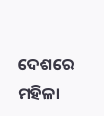ଦେଶରେ ମହିଳା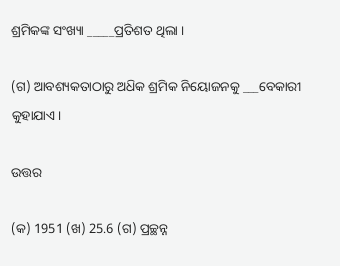ଶ୍ରମିକଙ୍କ ସଂଖ୍ୟା _____ପ୍ରତିଶତ ଥିଲା ।

(ଗ) ଆବଶ୍ୟକତାଠାରୁ ଅଧ‌ିକ ଶ୍ରମିକ ନିୟୋଜନକୁ ___ବେକାରୀ କୁହାଯାଏ।

ଉତ୍ତର

(କ) 1951 (ଖ) 25.6 (ଗ) ପ୍ରଚ୍ଛନ୍ନ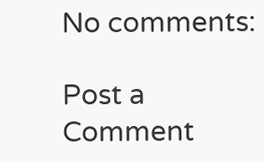No comments:

Post a Comment